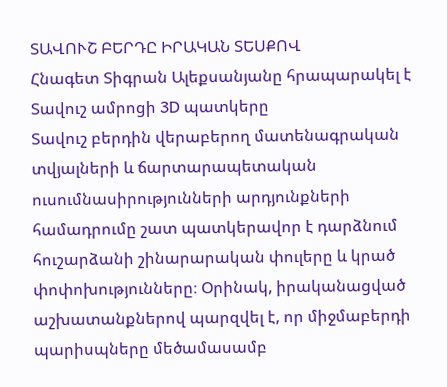ՏԱՎՈՒՇ ԲԵՐԴԸ ԻՐԱԿԱՆ ՏԵՍՔՈՎ
Հնագետ Տիգրան Ալեքսանյանը հրապարակել է Տավուշ ամրոցի 3D պատկերը
Տավուշ բերդին վերաբերող մատենագրական տվյալների և ճարտարապետական ուսումնասիրությունների արդյունքների համադրումը շատ պատկերավոր է դարձնում հուշարձանի շինարարական փուլերը և կրած փոփոխությունները։ Օրինակ, իրականացված աշխատանքներով պարզվել է, որ միջմաբերդի պարիսպները մեծամասամբ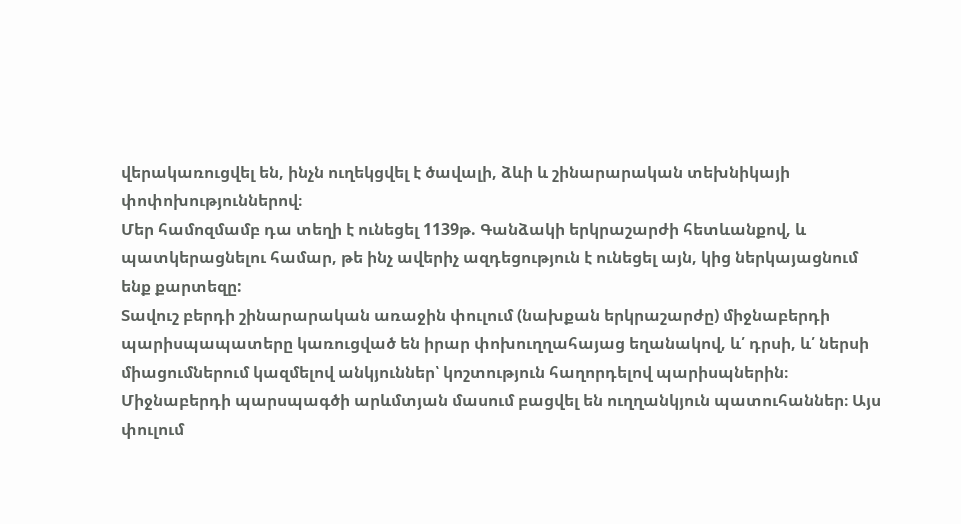վերակառուցվել են, ինչն ուղեկցվել է ծավալի, ձևի և շինարարական տեխնիկայի փոփոխություններով։
Մեր համոզմամբ դա տեղի է ունեցել 1139թ. Գանձակի երկրաշարժի հետևանքով, և պատկերացնելու համար, թե ինչ ավերիչ ազդեցություն է ունեցել այն, կից ներկայացնում ենք քարտեզը:
Տավուշ բերդի շինարարական առաջին փուլում (նախքան երկրաշարժը) միջնաբերդի պարիսպապատերը կառուցված են իրար փոխուղղահայաց եղանակով, և՛ դրսի, և՛ ներսի միացումներում կազմելով անկյուններ՝ կոշտություն հաղորդելով պարիսպներին։ Միջնաբերդի պարսպագծի արևմտյան մասում բացվել են ուղղանկյուն պատուհաններ։ Այս փուլում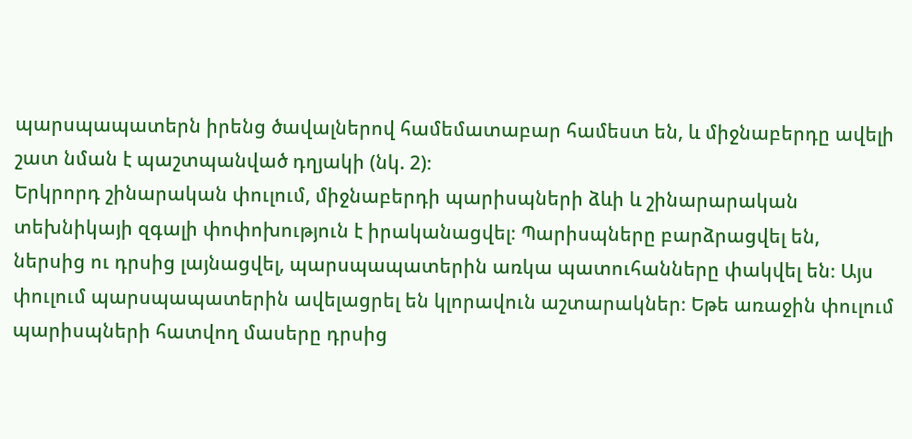պարսպապատերն իրենց ծավալներով համեմատաբար համեստ են, և միջնաբերդը ավելի շատ նման է պաշտպանված դղյակի (նկ. 2)։
Երկրորդ շինարական փուլում, միջնաբերդի պարիսպների ձևի և շինարարական տեխնիկայի զգալի փոփոխություն է իրականացվել։ Պարիսպները բարձրացվել են, ներսից ու դրսից լայնացվել, պարսպապատերին առկա պատուհանները փակվել են։ Այս փուլում պարսպապատերին ավելացրել են կլորավուն աշտարակներ։ Եթե առաջին փուլում պարիսպների հատվող մասերը դրսից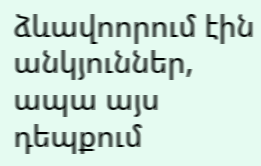ձևավոորում էին անկյուններ, ապա այս դեպքում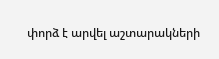փորձ է արվել աշտարակների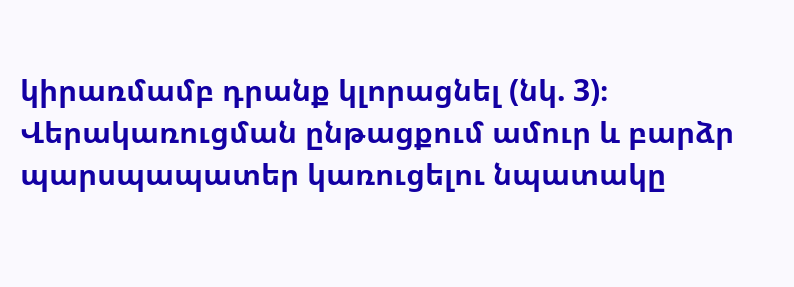կիրառմամբ դրանք կլորացնել (նկ. 3)։
Վերակառուցման ընթացքում ամուր և բարձր պարսպապատեր կառուցելու նպատակը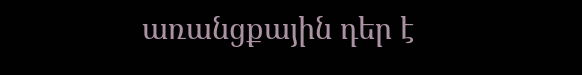առանցքային դեր է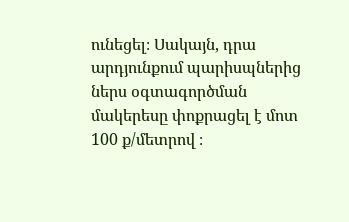ունեցել։ Սակայն, դրա արդյունքում պարիսպներից ներս օգտագործման մակերեսը փոքրացել է մոտ 100 ք/մետրով ։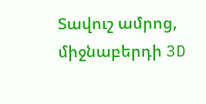Տավուշ ամրոց, միջնաբերդի 3D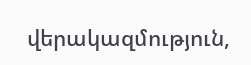վերակազմություն,